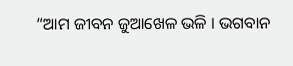“ଆମ ଜୀବନ ଜୁଆଖେଳ ଭଳି । ଭଗବାନ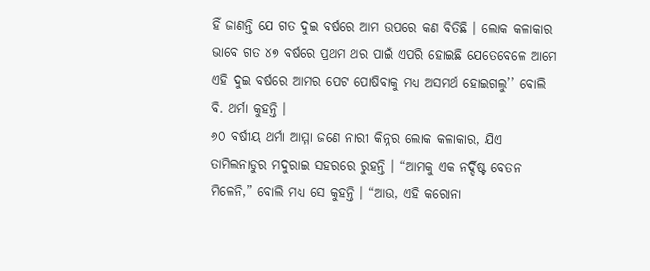ହିଁ ଜାଣନ୍ତି ଯେ ଗତ ଦୁଇ ବର୍ଷରେ ଆମ ଉପରେ କଣ ବିତିଛି । ଲୋକ କଳାକାର ଭାବେ ଗତ ୪୭ ବର୍ଷରେ ପ୍ରଥମ ଥର ପାଇଁ ଏପରି ହୋଇଛି ଯେତେବେଳେ ଆମେ ଏହି ଦୁଇ ବର୍ଷରେ ଆମର ପେଟ ପୋଷିବାକୁ ମଧ୍ୟ ଅସମର୍ଥ ହୋଇଗଲୁ’’ ବୋଲି ବି. ଥର୍ମା କୁହନ୍ତି ।
୬୦ ବର୍ଷୀୟ ଥର୍ମା ଆମ୍ମା ଜଣେ ନାରୀ କିନ୍ନର ଲୋକ କଳାକାର, ଯିଏ ତାମିଲନାଡୁର ମଦୁରାଇ ସହରରେ ରୁହନ୍ତି । “ଆମକୁ ଏକ ନର୍ଦ୍ଦିଷ୍ଟ ବେତନ ମିଳେନି,” ବୋଲି ମଧ୍ୟ ସେ କୁହନ୍ତି । “ଆଉ, ଏହି କରୋନା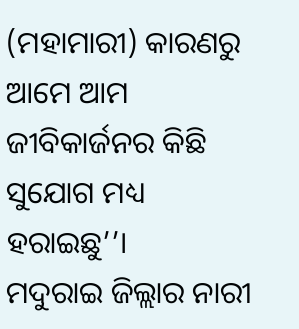(ମହାମାରୀ) କାରଣରୁ ଆମେ ଆମ ଜୀବିକାର୍ଜନର କିଛି ସୁଯୋଗ ମଧ୍ୟ ହରାଇଛୁ’’।
ମଦୁରାଇ ଜିଲ୍ଲାର ନାରୀ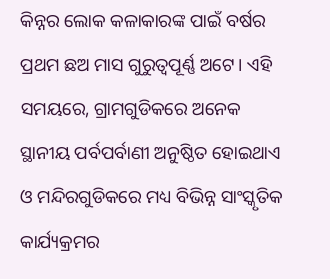କିନ୍ନର ଲୋକ କଳାକାରଙ୍କ ପାଇଁ ବର୍ଷର ପ୍ରଥମ ଛଅ ମାସ ଗୁରୁତ୍ୱପୂର୍ଣ୍ଣ ଅଟେ। ଏହି ସମୟରେ, ଗ୍ରାମଗୁଡିକରେ ଅନେକ ସ୍ଥାନୀୟ ପର୍ବପର୍ବାଣୀ ଅନୁଷ୍ଠିତ ହୋଇଥାଏ ଓ ମନ୍ଦିରଗୁଡିକରେ ମଧ୍ୟ ବିଭିନ୍ନ ସାଂସ୍କୃତିକ କାର୍ଯ୍ୟକ୍ରମର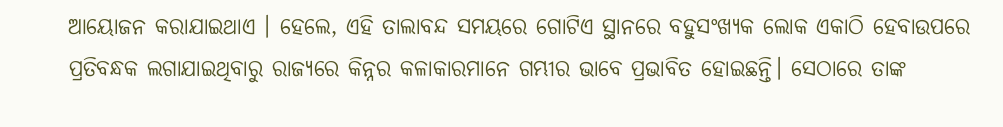ଆୟୋଜନ କରାଯାଇଥାଏ । ହେଲେ, ଏହି ତାଲାବନ୍ଦ ସମୟରେ ଗୋଟିଏ ସ୍ଥାନରେ ବହୁସଂଖ୍ୟକ ଲୋକ ଏକାଠି ହେବାଉପରେ ପ୍ରତିବନ୍ଧକ ଲଗାଯାଇଥିବାରୁ ରାଜ୍ୟରେ କିନ୍ନର କଳାକାରମାନେ ଗମ୍ଭୀର ଭାବେ ପ୍ରଭାବିତ ହୋଇଛନ୍ତି। ସେଠାରେ ତାଙ୍କ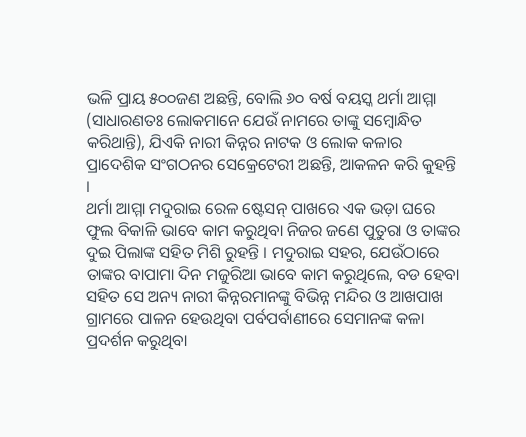ଭଳି ପ୍ରାୟ ୫୦୦ଜଣ ଅଛନ୍ତି, ବୋଲି ୬୦ ବର୍ଷ ବୟସ୍କ ଥର୍ମା ଆମ୍ମା (ସାଧାରଣତଃ ଲୋକମାନେ ଯେଉଁ ନାମରେ ତାଙ୍କୁ ସମ୍ବୋନ୍ଧିତ କରିଥାନ୍ତି), ଯିଏକି ନାରୀ କିନ୍ନର ନାଟକ ଓ ଲୋକ କଳାର ପ୍ରାଦେଶିକ ସଂଗଠନର ସେକ୍ରେଟେରୀ ଅଛନ୍ତି, ଆକଳନ କରି କୁହନ୍ତି ।
ଥର୍ମା ଆମ୍ମା ମଦୁରାଇ ରେଳ ଷ୍ଟେସନ୍ ପାଖରେ ଏକ ଭଡ଼ା ଘରେ ଫୁଲ ବିକାଳି ଭାବେ କାମ କରୁଥିବା ନିଜର ଜଣେ ପୁତୁରା ଓ ତାଙ୍କର ଦୁଇ ପିଲାଙ୍କ ସହିତ ମିଶି ରୁହନ୍ତି । ମଦୁରାଇ ସହର, ଯେଉଁଠାରେ ତାଙ୍କର ବାପାମା ଦିନ ମଜୁରିଆ ଭାବେ କାମ କରୁଥିଲେ, ବଡ ହେବା ସହିତ ସେ ଅନ୍ୟ ନାରୀ କିନ୍ନରମାନଙ୍କୁ ବିଭିନ୍ନ ମନ୍ଦିର ଓ ଆଖପାଖ ଗ୍ରାମରେ ପାଳନ ହେଉଥିବା ପର୍ବପର୍ବାଣୀରେ ସେମାନଙ୍କ କଳା ପ୍ରଦର୍ଶନ କରୁଥିବା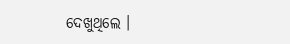ଦେଖୁଥିଲେ ।